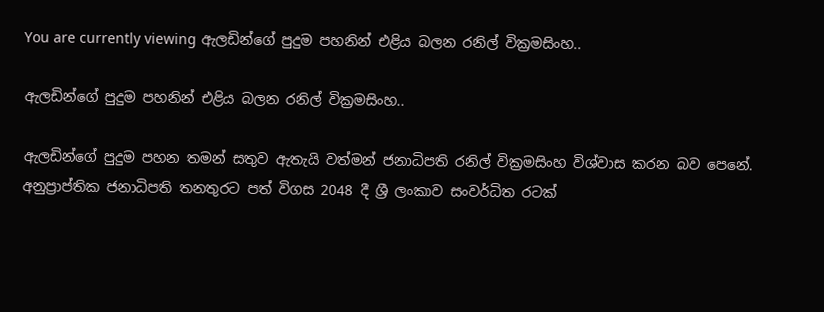You are currently viewing ඇලඩින්ගේ පුදුම පහනින් එළිය බලන රනිල් වික්‍රමසිංහ..

ඇලඩින්ගේ පුදුම පහනින් එළිය බලන රනිල් වික්‍රමසිංහ..

ඇලඩින්ගේ පුදුම පහන තමන් සතුව ඇතැයි වත්මන් ජනාධිපති රනිල් වික්‍රමසිංහ විශ්වාස කරන බව පෙනේ. අනුප්‍රාප්තික ජනාධිපති තනතුරට පත් විගස 2048 දී ශ්‍රී ලංකාව සංවර්ධිත රටක්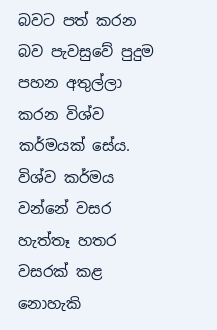බවට පත් කරන බව පැවසුවේ පුදුම පහන අතුල්ලා කරන විශ්ව කර්මයක් සේය. විශ්ව කර්මය වන්නේ වසර හැත්තෑ හතර වසරක් කළ නොහැකි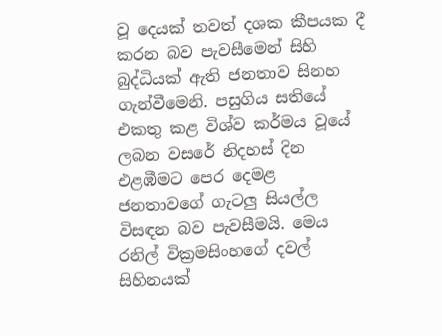වූ දෙයක් තවත් දශක කීපයක දී කරන බව පැවසීමෙන් සිහි බුද්ධියක් ඇති ජනතාව සිනහ ගැන්වීමෙනි. පසුගිය සතියේ එකතු කළ විශ්ව කර්මය වූයේ ලබන වසරේ නිදහස් දින එළඹීමට පෙර දෙමළ ජනතාවගේ ගැටලු සියල්ල විසඳන බව පැවසීමයි. මෙය රනිල් වික්‍රමසිංහගේ දවල් සිහිනයක්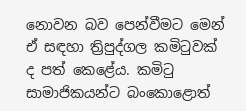නොවන බව පෙන්වීමට මෙන් ඒ සඳහා ත්‍රිපුද්ගල කමිටුවක් ද පත් කෙළේය. කමිටු සාමාජිකයන්ට බංකොළොත්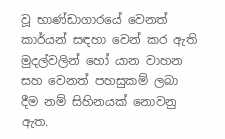වූ භාණ්ඩාගාරයේ වෙනත් කාර්යන් සඳහා වෙන් කර ඇති මුදල්වලින් හෝ යාන වාහන සහ වෙනත් පහසුකම් ලබා දීම නම් සිහිනයක් නොවනු ඇත.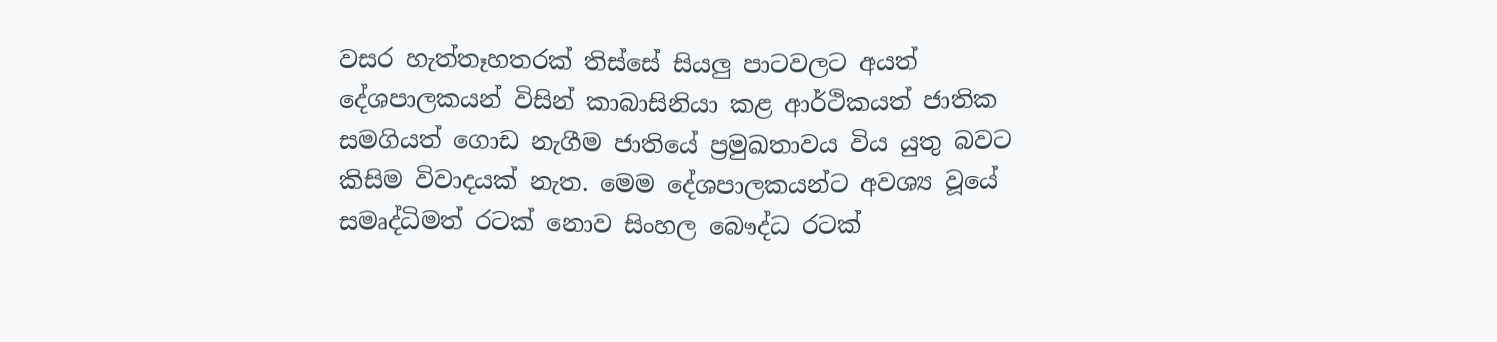වසර හැත්තෑහතරක් තිස්සේ සියලු පාටවලට අයත් දේශපාලකයන් විසින් කාබාසිනියා කළ ආර්ථිකයත් ජාතික සමගියත් ගොඩ නැගීම ජාතියේ ප්‍රමුඛතාවය විය යුතු බවට කිසිම විවාදයක් නැත. මෙම දේශපාලකයන්ට අවශ්‍ය වූයේ සමෘද්ධිමත් රටක් නොව සිංහල බෞද්ධ රටක්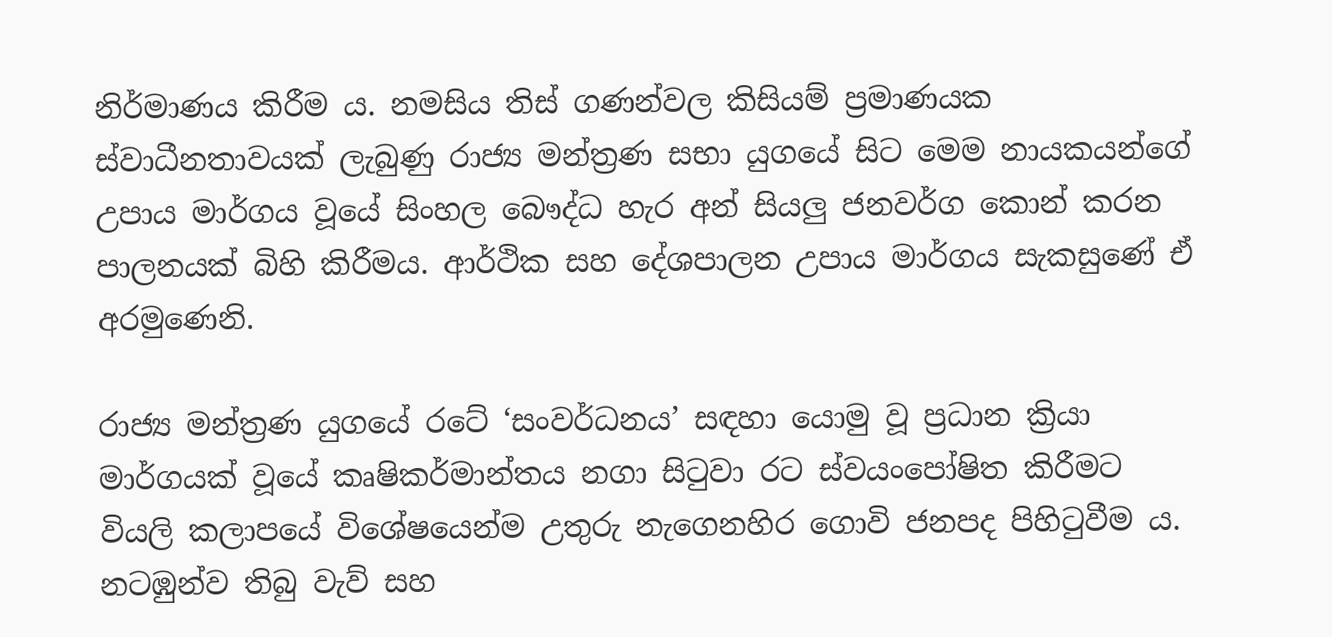නිර්මාණය කිරීම ය. නමසිය තිස් ගණන්වල කිසියම් ප්‍රමාණයක ස්වාධීනතාවයක් ලැබුණු රාජ්‍ය මන්ත්‍රණ සභා යුගයේ සිට මෙම නායකයන්ගේ උපාය මාර්ගය වූයේ සිංහල බෞද්ධ හැර අන් සියලු ජනවර්ග කොන් කරන පාලනයක් බිහි කිරීමය. ආර්ථික සහ දේශපාලන උපාය මාර්ගය සැකසුණේ ඒ අරමුණෙනි.

රාජ්‍ය මන්ත්‍රණ යුගයේ රටේ ‘සංවර්ධනය’ සඳහා යොමු වූ ප්‍රධාන ක්‍රියා මාර්ගයක් වූයේ කෘෂිකර්මාන්තය නගා සිටුවා රට ස්වයංපෝෂිත කිරීමට වියලි කලාපයේ විශේෂයෙන්ම උතුරු නැගෙනහිර ගොවි ජනපද පිහිටුවීම ය. නටඹුන්ව තිබු වැව් සහ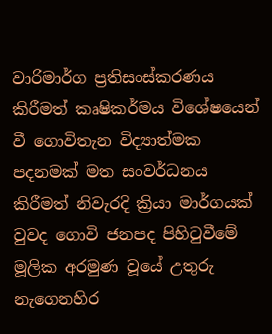වාරිමාර්ග ප්‍රතිසංස්කරණය කිරීමත් කෘෂිකර්මය විශේෂයෙන් වී ගොවිතැන විද්‍යාත්මක පදනමක් මත සංවර්ධනය කිරීමත් නිවැරදි ක්‍රියා මාර්ගයක් වුවද ගොවි ජනපද පිහිටුවීමේ මූලික අරමුණ වූයේ උතුරු නැගෙනහිර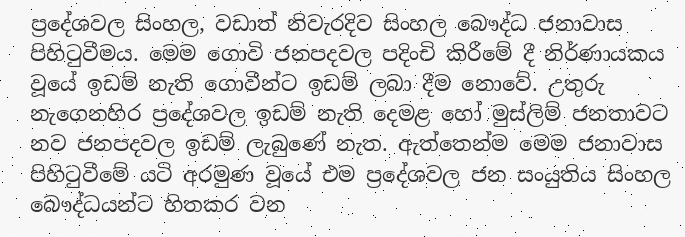ප්‍රදේශවල සිංහල, වඩාත් නිවැරදිව සිංහල බෞද්ධ ජනාවාස පිහිටුවීමය. මෙම ගොවි ජනපදවල පදිංචි කිරීමේ දී නිර්ණායකය වූයේ ඉඩම් නැති ගොවීන්ට ඉඩම් ලබා දීම නොවේ. උතුරු නැගෙනහිර ප්‍රදේශවල ඉඩම් නැති දෙමළ හෝ මුස්ලිම් ජනතාවට නව ජනපදවල ඉඩම් ලැබුණේ නැත. ඇත්තෙන්ම මෙම ජනාවාස පිහිටුවීමේ යටි අරමුණ වූයේ එම ප්‍රදේශවල ජන සංයුතිය සිංහල බෞද්ධයන්ට හිතකර වන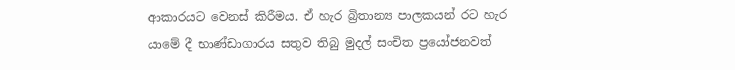ආකාරයට වෙනස් කිරීමය. ඒ හැර බ්‍රිතාන්‍ය පාලකයන් රට හැර යාමේ දී භාණ්ඩාගාරය සතුව තිබු මුදල් සංචිත ප්‍රයෝජනවත්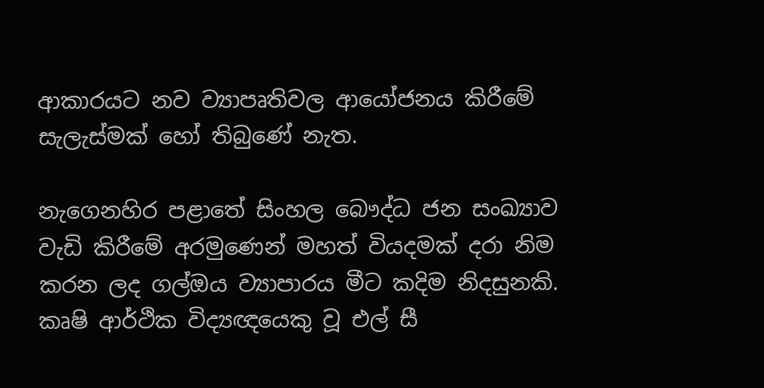ආකාරයට නව ව්‍යාපෘතිවල ආයෝජනය කිරීමේ සැලැස්මක් හෝ තිබුණේ නැත.

නැගෙනහිර පළාතේ සිංහල බෞද්ධ ජන සංඛ්‍යාව වැඩි කිරීමේ අරමුණෙන් මහත් වියදමක් දරා නිම කරන ලද ගල්ඔය ව්‍යාපාරය මීට කදිම නිදසුනකි. කෘෂි ආර්ථික විද්‍යඥයෙකු වූ එල් සී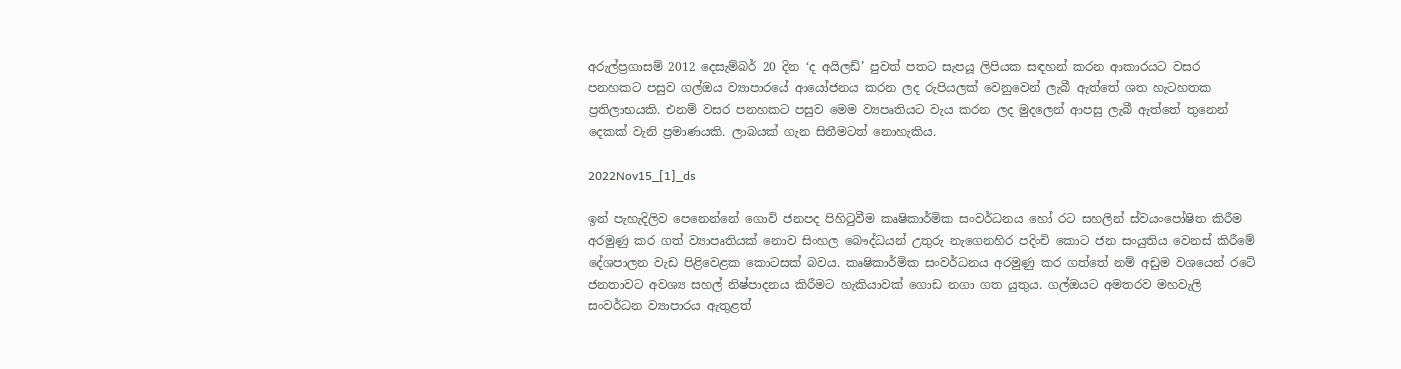අරුල්ප්‍රගාසම් 2012 දෙසැම්බර් 20 දින ‘ද අයිලඩ්’ පුවත් පතට සැපයූ ලිපියක සඳහන් කරන ආකාරයට වසර පනහකට පසුව ගල්ඔය ව්‍යාපාරයේ ආයෝජනය කරන ලද රුපියලක් වෙනුවෙන් ලැබී ඇත්තේ ශත හැටහතක ප්‍රතිලාභයකි. එනම් වසර පනහකට පසුව මෙම ව්‍යපෘතියට වැය කරන ලද මුදලෙන් ආපසු ලැබී ඇත්තේ තුනෙන් දෙකක් වැනි ප්‍රමාණයකි. ලාබයක් ගැන සිතීමටත් නොහැකිය.

2022Nov15_[1]_ds

ඉන් පැහැදිලිව පෙනෙන්නේ ගොවි ජනපද පිහිටුවීම කෘෂිකාර්මික සංවර්ධනය හෝ රට සහලින් ස්වයංපෝෂිත කිරීම අරමුණු කර ගත් ව්‍යාපෘතියක් නොව සිංහල බෞද්ධයන් උතුරු නැගෙනහිර පදිංචි කොට ජන සංයුතිය වෙනස් කිරීමේ දේශපාලන වැඩ පිළිවෙළක කොටසක් බවය. කෘෂිකාර්මික සංවර්ධනය අරමුණු කර ගත්තේ නම් අඩුම වශයෙන් රටේ ජනතාවට අවශ්‍ය සහල් නිෂ්පාදනය කිරීමට හැකියාවක් ගොඩ නගා ගත යුතුය. ගල්ඔයට අමතරව මහවැලි සංවර්ධන ව්‍යාපාරය ඇතුළත්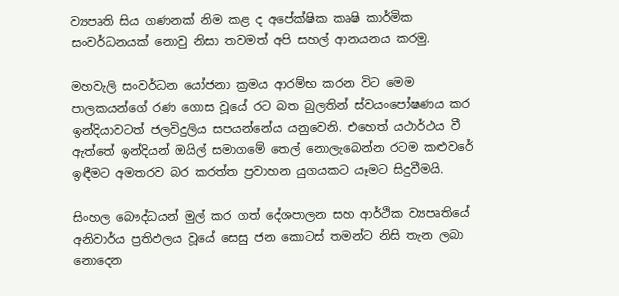ව්‍යපෘති සිය ගණනක් නිම කළ ද අපේක්ෂික කෘෂි කාර්මික සංවර්ධනයක් නොවු නිසා තවමත් අපි සහල් ආනයනය කරමු.

මහවැලි සංවර්ධන යෝජනා ක්‍රමය ආරම්භ කරන විට මෙම පාලකයන්ගේ රණ ගොස වූයේ රට බත බුලතින් ස්වයංපෝෂණය කර ඉන්දියාවටත් ජලවිදුලිය සපයන්නේය යනුවෙනි. එහෙත් යථාර්ථය වී ඇත්තේ ඉන්දියන් ඔයිල් සමාගමේ තෙල් නොලැබෙන්න රටම කළුවරේ ඉඳීමට අමතරව බර කරත්ත ප්‍රවාහන යුගයකට යෑමට සිදුවීමයි.

සිංහල බෞද්ධයන් මුල් කර ගත් දේශපාලන සහ ආර්ථික ව්‍යපෘතියේ අනිවාර්ය ප්‍රතිඵලය වූයේ සෙසු ජන කොටස් තමන්ට නිසි තැන ලබා නොදෙන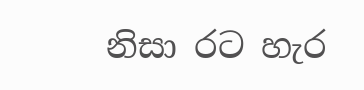නිසා රට හැර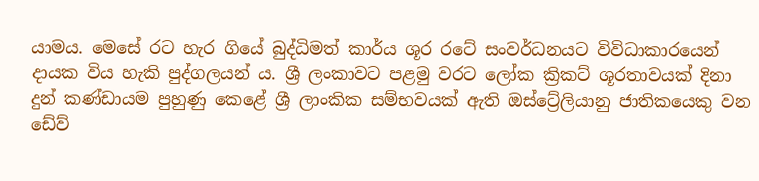යාමය. මෙසේ රට හැර ගියේ බුද්ධිමත් කාර්ය ශූර රටේ සංවර්ධනයට විවිධාකාරයෙන් දායක විය හැකි පුද්ගලයන් ය. ශ්‍රී ලංකාවට පළමු වරට ලෝක ක්‍රිකට් ශූරතාවයක් දිනා දුන් කණ්ඩායම පුහුණු කෙළේ ශ්‍රී ලාංකික සම්භවයක් ඇති ඔස්ට්‍රේලියානු ජාතිකයෙකු වන ඩේව්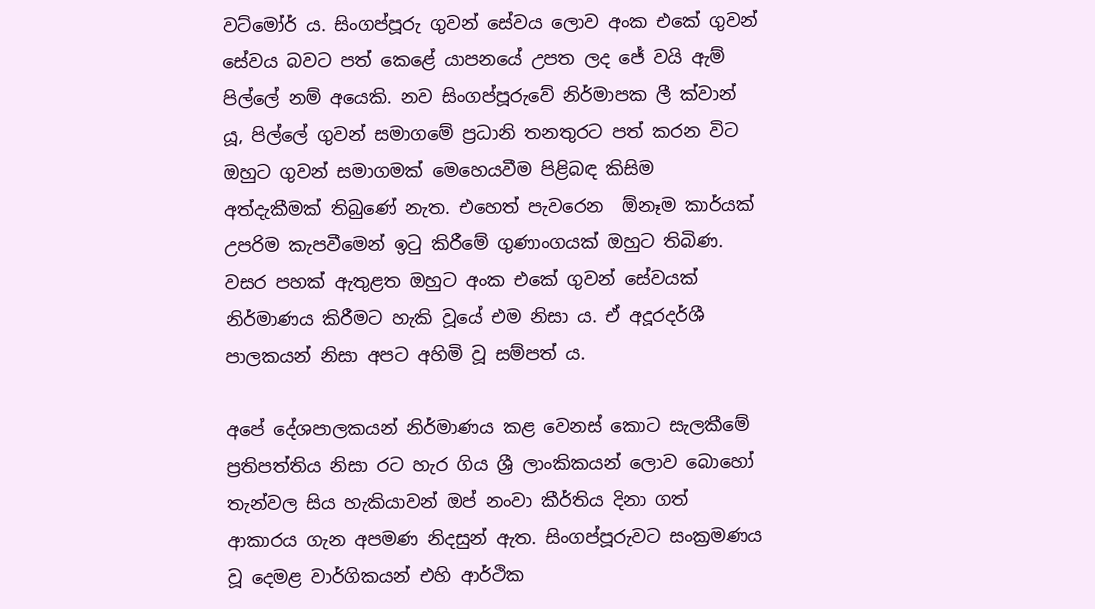වට්මෝර් ය. සිංගප්පූරු ගුවන් සේවය ලොව අංක එකේ ගුවන් සේවය බවට පත් කෙළේ යාපනයේ උපත ලද ජේ වයි ඇම් පිල්ලේ නම් අයෙකි. නව සිංගප්පූරුවේ නිර්මාපක ලී ක්වාන් යූ, පිල්ලේ ගුවන් සමාගමේ ප්‍රධානි තනතුරට පත් කරන විට ඔහුට ගුවන් සමාගමක් මෙහෙයවීම පිළිබඳ කිසිම අත්දැකීමක් තිබුණේ නැත. එහෙත් පැවරෙන  ඕනෑම කාර්යක් උපරිම කැපවීමෙන් ඉටු කිරීමේ ගුණාංගයක් ඔහුට තිබිණ. වසර පහක් ඇතුළත ඔහුට අංක එකේ ගුවන් සේවයක් නිර්මාණය කිරීමට හැකි වූයේ එම නිසා ය. ඒ අදූරදර්ශී පාලකයන් නිසා අපට අහිමි වූ සම්පත් ය.

අපේ දේශපාලකයන් නිර්මාණය කළ වෙනස් කොට සැලකීමේ ප්‍රතිපත්තිය නිසා රට හැර ගිය ශ්‍රී ලාංකිකයන් ලොව බොහෝ තැන්වල සිය හැකියාවන් ඔප් නංවා කීර්තිය දිනා ගත් ආකාරය ගැන අපමණ නිදසුන් ඇත. සිංගප්පූරුවට සංක්‍රමණය වූ දෙමළ වාර්ගිකයන් එහි ආර්ථික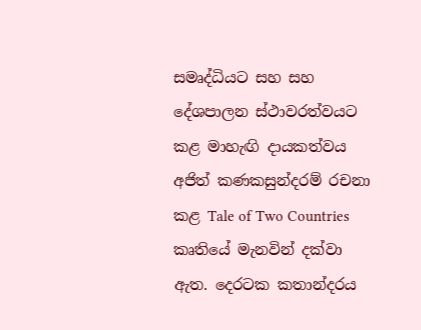සමෘද්ධියට සහ සහ දේශපාලන ස්ථාවරත්වයට කළ මාහැඟි දායකත්වය අජිත් කණකසුන්දරම් රචනා කළ Tale of Two Countries කෘතියේ මැනවින් දක්වා ඇත. දෙරටක කතාන්දරය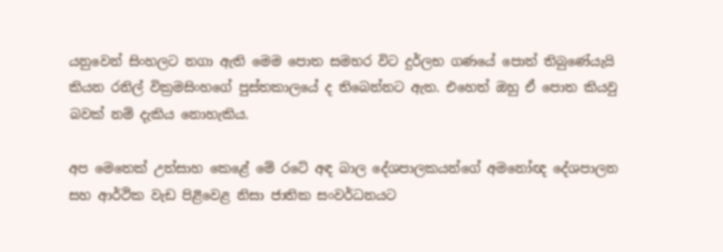යනුවෙන් සිංහලට නගා ඇති මෙම පොත සමහර විට දුර්ලභ ගණයේ පොත් තිබුණේයැයි කියන රනිල් වික්‍රමසිංහගේ පුස්තකාලයේ ද තිබෙන්නට ඇත. එහෙත් ඔහු ඒ පොත කියවු බවක් නම් දැකිය නොහැකිය.

අප මෙතෙක් උත්සාහ කෙළේ මේ රටේ අඳ බාල දේශපාලකයන්ගේ අමනෝඥ දේශපාලන සහ ආර්ථික වැඩ පිළිවෙළ නිසා ජාතික සංවර්ධනයට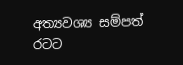අත්‍යවශ්‍ය සම්පත් රටට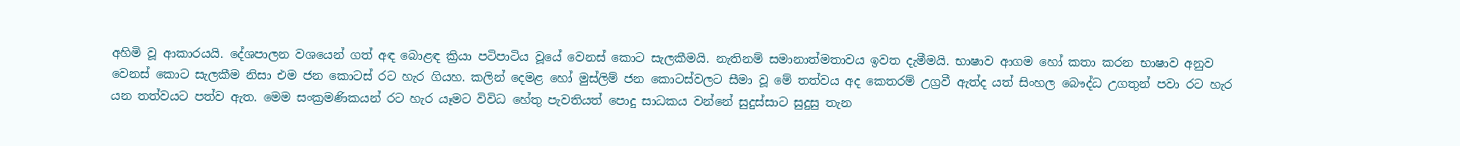අහිමි වූ ආකාරයයි. දේශපාලන වශයෙන් ගත් අඳ බොළඳ ක්‍රියා පටිපාටිය වූයේ වෙනස් කොට සැලකීමයි. නැතිනම් සමානාත්මතාවය ඉවත දැමීමයි. භාෂාව ආගම හෝ කතා කරන භාෂාව අනුව වෙනස් කොට සැලකීම නිසා එම ජන කොටස් රට හැර ගියහ. කලින් දෙමළ හෝ මුස්ලිම් ජන කොටස්වලට සීමා වූ මේ තත්වය අද කෙතරම් උග්‍රවී ඇත්ද යත් සිංහල බෞද්ධ උගතුන් පවා රට හැර යන තත්වයට පත්ව ඇත. මෙම සංක්‍රමණිකයන් රට හැර යෑමට විවිධ හේතු පැවතියත් පොදු සාධකය වන්නේ සුදුස්සාට සුදුසු තැන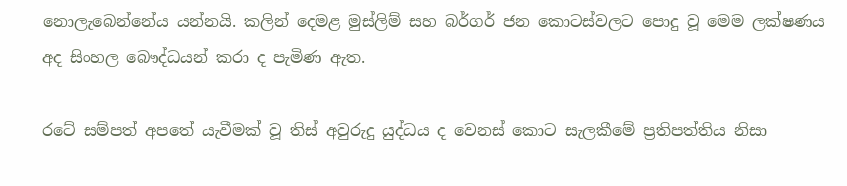නොලැබෙන්නේය යන්නයි. කලින් දෙමළ මුස්ලිම් සහ බර්ගර් ජන කොටස්වලට පොදු වූ මෙම ලක්ෂණය අද සිංහල බෞද්ධයන් කරා ද පැමිණ ඇත.

රටේ සම්පත් අපතේ යැවීමක් වූ තිස් අවුරුදු යුද්ධය ද වෙනස් කොට සැලකීමේ ප්‍රතිපත්තිය නිසා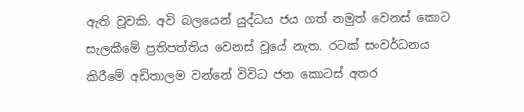ඇති වූවකි. අවි බලයෙන් යුද්ධය ජය ගත් නමුත් වෙනස් කොට සැලකීමේ ප්‍රතිපත්තිය වෙනස් වූයේ නැත. රටක් සංවර්ධනය කිරීමේ අඩිතාලම වන්නේ විවිධ ජන කොටස් අතර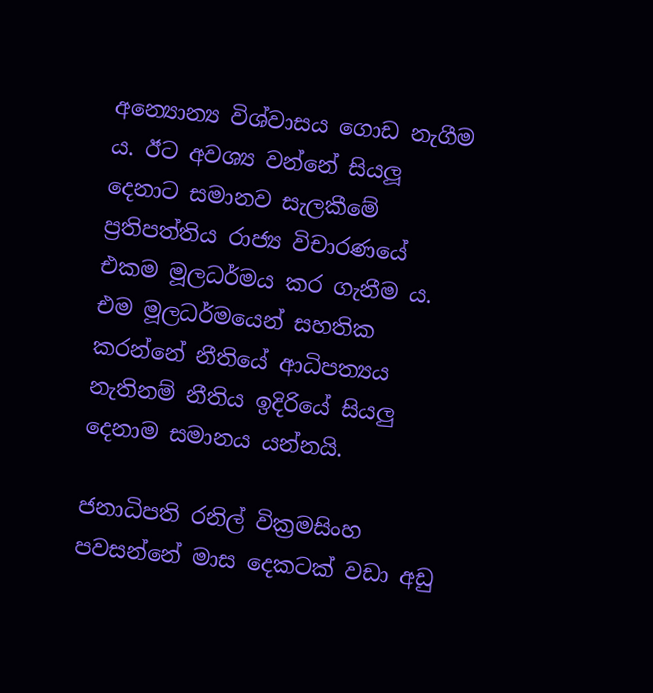අන්‍යොන්‍ය විශ්වාසය ගොඩ නැගීම ය. ඊට අවශ්‍ය වන්නේ සියලූ දෙනාට සමානව සැලකීමේ ප්‍රතිපත්තිය රාජ්‍ය විචාරණයේ එකම මූලධර්මය කර ගැනීම ය. එම මූලධර්මයෙන් සහතික කරන්නේ නීතියේ ආධිපත්‍යය නැතිනම් නීතිය ඉදිරියේ සියලු දෙනාම සමානය යන්නයි.

ජනාධිපති රනිල් වික්‍රමසිංහ පවසන්නේ මාස දෙකටක් වඩා අඩු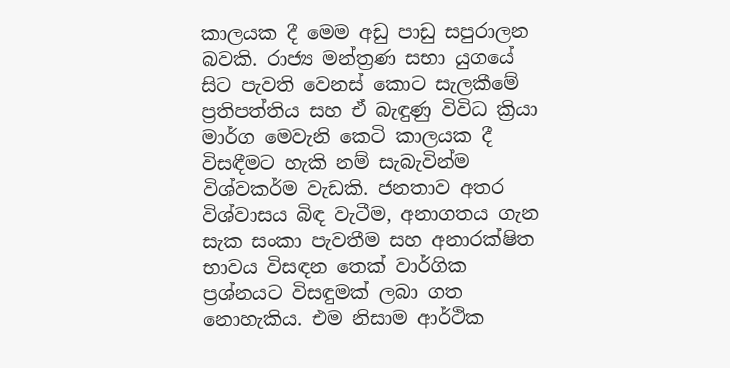කාලයක දී මෙම අඩු පාඩු සපුරාලන බවකි. රාජ්‍ය මන්ත්‍රණ සභා යුගයේ සිට පැවති වෙනස් කොට සැලකීමේ ප්‍රතිපත්තිය සහ ඒ බැඳුණු විවිධ ක්‍රියා මාර්ග මෙවැනි කෙටි කාලයක දී විසඳීමට හැකි නම් සැබැවින්ම විශ්වකර්ම වැඩකි. ජනතාව අතර විශ්වාසය බිඳ වැටීම, අනාගතය ගැන සැක සංකා පැවතීම සහ අනාරක්ෂිත භාවය විසඳන තෙක් වාර්ගික ප්‍රශ්නයට විසඳුමක් ලබා ගත නොහැකිය. එම නිසාම ආර්ථික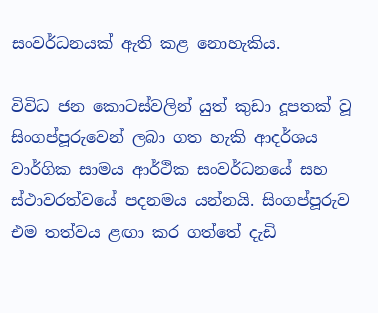සංවර්ධනයක් ඇති කළ නොහැකිය.

විවිධ ජන කොටස්වලින් යුත් කුඩා දූපතක් වූ සිංගප්පූරුවෙන් ලබා ගත හැකි ආදර්ශය වාර්ගික සාමය ආර්ථික සංවර්ධනයේ සහ ස්ථාවරත්වයේ පදනමය යන්නයි. සිංගප්පූරුව එම තත්වය ළඟා කර ගත්තේ දැඩි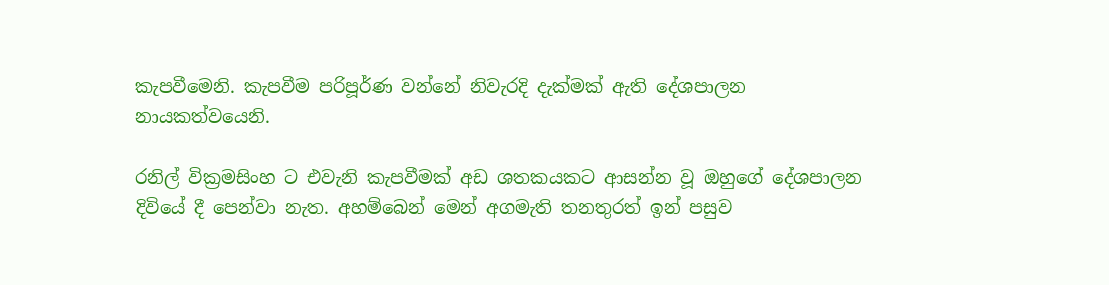කැපවීමෙනි. කැපවීම පරිපූර්ණ වන්නේ නිවැරදි දැක්මක් ඇති දේශපාලන නායකත්වයෙනි.

රනිල් වික්‍රමසිංහ ට එවැනි කැපවීමක් අඩ ශතකයකට ආසන්න වූ ඔහුගේ දේශපාලන දිවියේ දී පෙන්වා නැත. අහම්බෙන් මෙන් අගමැති තනතුරත් ඉන් පසුව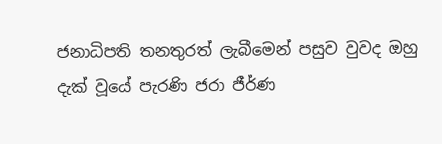ජනාධිපති තනතුරත් ලැබීමෙන් පසුව වුවද ඔහු දැක් වූයේ පැරණි ජරා ජීර්ණ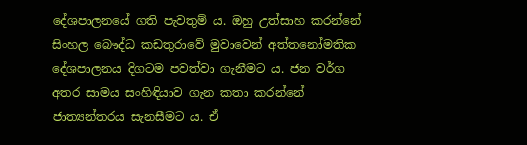දේශපාලනයේ ගති පැවතුම් ය. ඔහු උත්සාහ කරන්නේ සිංහල බෞද්ධ කඩතුරාවේ මුවාවෙන් අත්තනෝමතික දේශපාලනය දිගටම පවත්වා ගැනීමට ය. ජන වර්ග අතර සාමය සංහිඳියාව ගැන කතා කරන්නේ ජාත්‍යන්තරය සැනසීමට ය. ඒ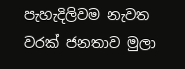පැහැදිලිවම නැවත වරක් ජනතාව මුලා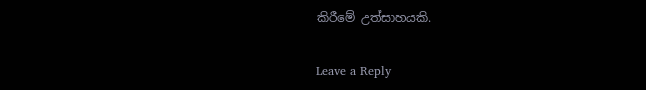කිරීමේ උත්සාහයකි.

Leave a Reply